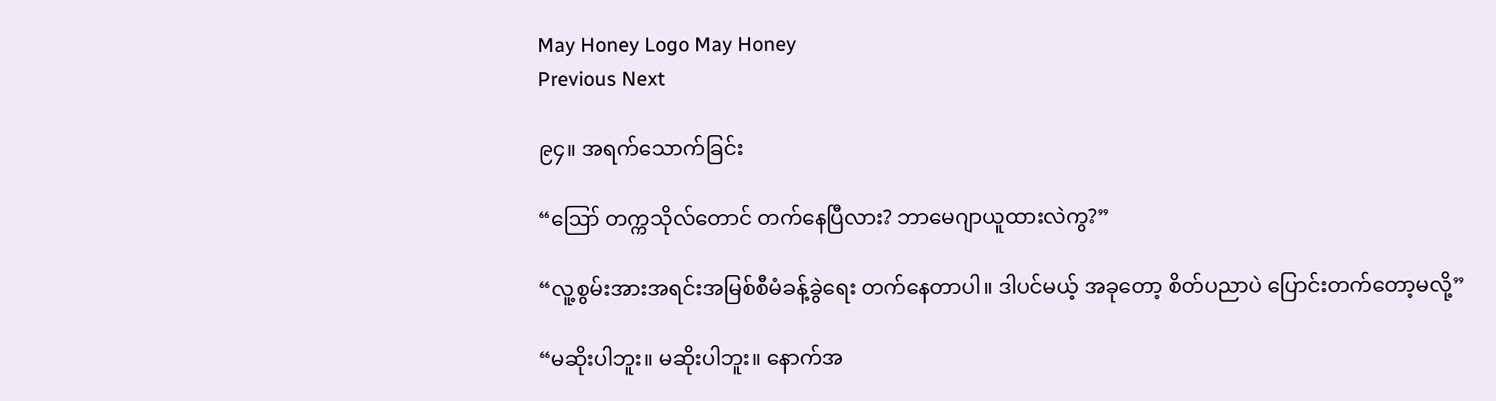May Honey Logo May Honey
Previous Next

၉၄။ အရက်သောက်ခြင်း

“ဪ တက္ကသိုလ်တောင် တက်နေပြီလား? ဘာမေဂျာယူထားလဲကွ?”

“လူ့စွမ်းအားအရင်းအမြစ်စီမံခန့်ခွဲရေး တက်နေတာပါ။ ဒါပင်မယ့် အခုတော့ စိတ်ပညာပဲ ပြောင်းတက်တော့မလို့”

“မဆိုးပါဘူး။ မဆိုးပါဘူး။ နောက်အ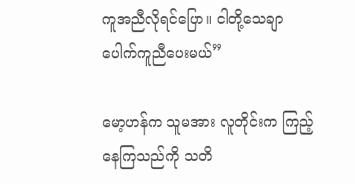ကူအညီလိုရင်ပြော။ ငါတို့သေချာပေါက်ကူညီပေးမယ်”

မော့ဟန်က သူမအား လူတိုင်းက ကြည့်နေကြသည်ကို သတိ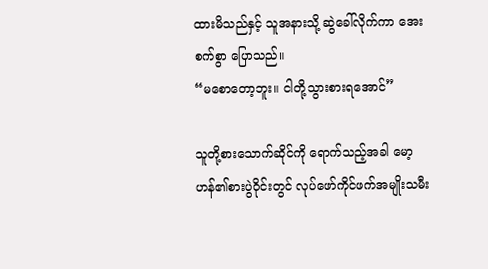ထားမိသည်နှင့် သူအနားသို့ ဆွဲခေါ်လိုက်ကာ အေးစက်စွာ ပြောသည်။
“မစောတော့ဘူး။ ငါတို့သွားစားရအောင်”

သူတို့စားသောက်ဆိုင်ကို ရောက်သည့်အခါ မော့ဟန်၏စားပွဲဝိုင်းတွင် လုပ်ဖော်ကိုင်ဖက်အမျိုးသမီး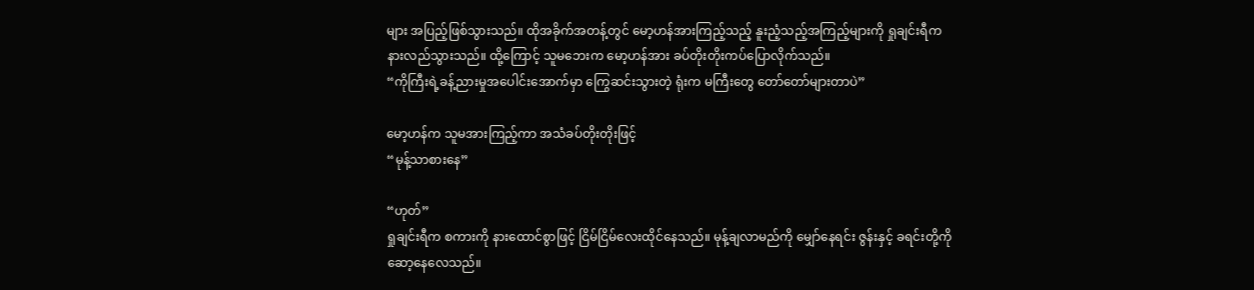များ အပြည့်ဖြစ်သွားသည်။ ထိုအခိုက်အတန့်တွင် မော့ဟန်အားကြည့်သည့် နူးညံ့သည့်အကြည့်များကို ရှုချင်းရီက နားလည်သွားသည်။ ထို့ကြောင့် သူမဘေးက မော့ဟန်အား ခပ်တိုးတိုးကပ်ပြောလိုက်သည်။
“ကိုကြီးရဲ့ခန့်ညားမှုအပေါင်းအောက်မှာ ကြွေဆင်းသွားတဲ့ ရုံးက မကြီးတွေ တော်တော်များတာပဲ”

မော့ဟန်က သူမအားကြည့်ကာ အသံခပ်တိုးတိုးဖြင့်
“မုန့်သာစားနေ”

“ဟုတ်”
ရှုချင်းရီက စကားကို နားထောင်စွာဖြင့် ငြိမ်ငြိမ်လေးထိုင်နေသည်။ မုန့်ချလာမည်ကို မျှော်နေရင်း ဇွန်းနှင့် ခရင်းတို့ကို ဆော့နေလေသည်။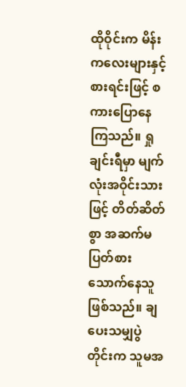ထိုဝိုင်းက မိန်းကလေးများနှင့် စားရင်းဖြင့် စကားပြောနေကြသည်။ ရှုချင်းရီမှာ မျက်လုံးအဝိုင်းသားဖြင့် တိတ်ဆိတ်စွာ အဆက်မပြတ်စားသောက်နေသူ ဖြစ်သည်။ ချပေးသမျှပွဲတိုင်းက သူမအ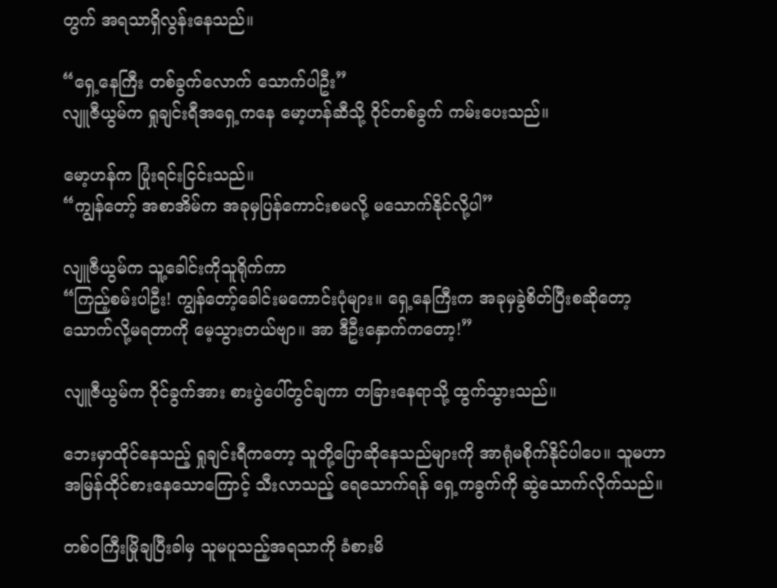တွက် အရသာရှိလွန်းနေသည်။

“ရှေ့နေကြီး တစ်ခွက်လောက် သောက်ပါဦး”
လျူဇီယွမ်က ရှုချင်းရီအရှေ့ကနေ မော့ဟန်ဆီသို့ ဝိုင်တစ်ခွက် ကမ်းပေးသည်။

မော့ဟန်က ပြုံးရင်းငြင်းသည်။
“ကျွန်တော့် အစာအိမ်က အခုမှပြန်ကောင်းစမလို့ မသောက်နိုင်လို့ပါ”

လျူဇီယွမ်က သူ့ခေါင်းကိုသူရိုက်ကာ
“ကြည့်စမ်းပါဦး! ကျွန်တော့်ခေါင်းမကောင်းပုံများ။ ရှေ့နေကြီးက အခုမှခွဲစိတ်ပြီးစဆိုတော့ သောက်လို့မရတာကို မေ့သွားတယ်ဗျာ။ အာ ဒီဦးနှောက်ကတော့!”

လျူဇီယွမ်က ဝိုင်ခွက်အား စားပွဲပေါ်တွင်ချကာ တခြားနေရာသို့ ထွက်သွားသည်။

ဘေးမှာထိုင်နေသည့် ရှုချင်းရီကတော့ သူတို့ပြောဆိုနေသည်များကို အာရုံမစိုက်နိုင်ပါပေ။ သူမဟာ အမြန်ထိုင်စားနေသောကြောင့် သီးလာသည့် ရေသောက်ရန် ရှေ့ကခွက်ကို ဆွဲသောက်လိုက်သည်။

တစ်ဝကြီးမြိုချပြီးခါမှ သူမပူသည့်အရသာကို ခံစားမိ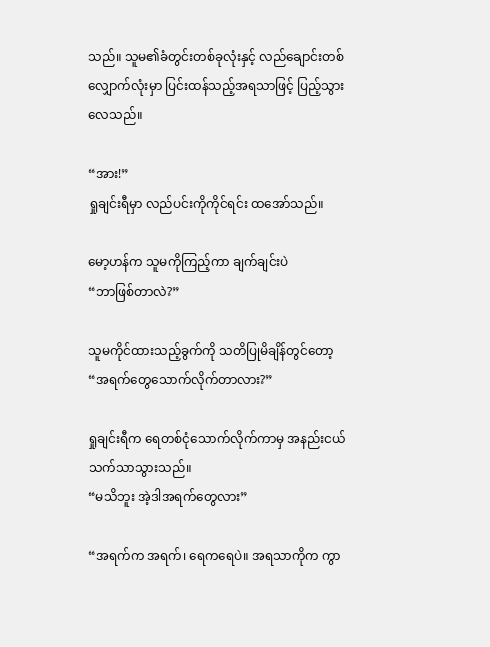သည်။ သူမ၏ခံတွင်းတစ်ခုလုံးနှင့် လည်ချောင်းတစ်လျှောက်လုံးမှာ ပြင်းထန်သည့်အရသာဖြင့် ပြည့်သွားလေသည်။

“အား!”
ရှုချင်းရီမှာ လည်ပင်းကိုကိုင်ရင်း ထအော်သည်။

မော့ဟန်က သူမကိုကြည့်ကာ ချက်ချင်းပဲ
“ဘာဖြစ်တာလဲ?”

သူမကိုင်ထားသည့်ခွက်ကို သတိပြုမိချိန်တွင်တော့
“အရက်တွေသောက်လိုက်တာလား?”

ရှုချင်းရီက ရေတစ်ငုံသောက်လိုက်ကာမှ အနည်းငယ်သက်သာသွားသည်။
“မသိဘူး အဲ့ဒါအရက်တွေလား”

“အရက်က အရက်၊ ရေကရေပဲ။ အရသာကိုက ကွာ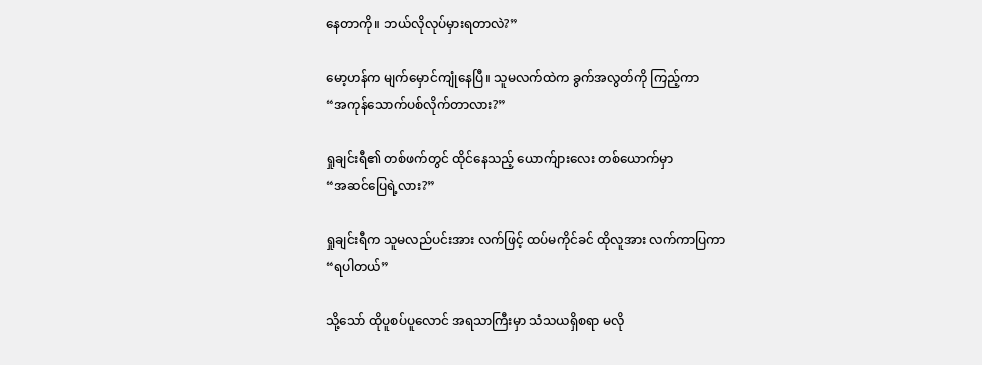နေတာကို။ ဘယ်လိုလုပ်မှားရတာလဲ?”

မော့ဟန်က မျက်မှောင်ကျုံနေပြီ။ သူမလက်ထဲက ခွက်အလွတ်ကို ကြည့်ကာ
“အကုန်သောက်ပစ်လိုက်တာလား?”

ရှုချင်းရီ၏ တစ်ဖက်တွင် ထိုင်နေသည့် ယောက်ျားလေး တစ်ယောက်မှာ
“အဆင်ပြေရဲ့လား?”

ရှုချင်းရီက သူမလည်ပင်းအား လက်ဖြင့် ထပ်မကိုင်ခင် ထိုလူအား လက်ကာပြကာ
“ရပါတယ်”

သို့သော် ထိုပူစပ်ပူလောင် အရသာကြီးမှာ သံသယရှိစရာ မလို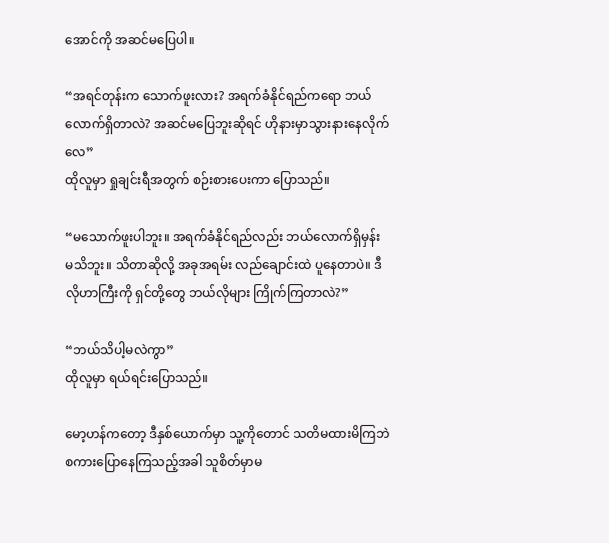အောင်ကို အဆင်မပြေပါ။

“အရင်တုန်းက သောက်ဖူးလား? အရက်ခံနိုင်ရည်ကရော ဘယ်လောက်ရှိတာလဲ? အဆင်မပြေဘူးဆိုရင် ဟိုနားမှာသွားနားနေလိုက်လေ”
ထိုလူမှာ ရှုချင်းရီအတွက် စဉ်းစားပေးကာ ပြောသည်။

“မသောက်ဖူးပါဘူး။ အရက်ခံနိုင်ရည်လည်း ဘယ်လောက်ရှိမှန်း မသိဘူး။ သိတာဆိုလို့ အခုအရမ်း လည်ချောင်းထဲ ပူနေတာပဲ။ ဒီလိုဟာကြီးကို ရှင်တို့တွေ ဘယ်လိုများ ကြိုက်ကြတာလဲ?”

“ဘယ်သိပါ့မလဲကွာ”
ထိုလူမှာ ရယ်ရင်းပြောသည်။

မော့ဟန်ကတော့ ဒီနှစ်ယောက်မှာ သူ့ကိုတောင် သတိမထားမိကြဘဲ စကားပြောနေကြသည့်အခါ သူစိတ်မှာမ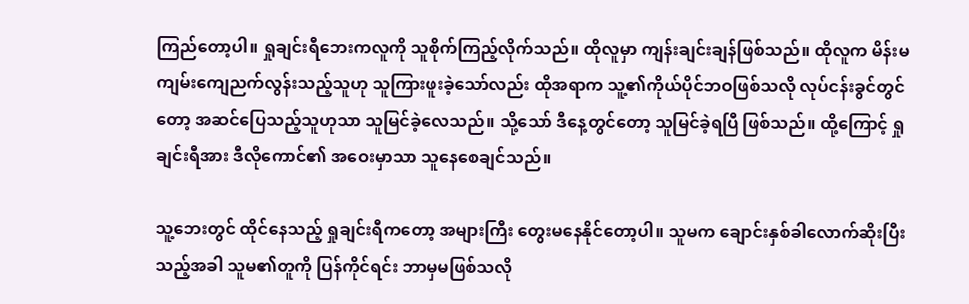ကြည်တော့ပါ။ ရှုချင်းရီဘေးကလူကို သူစိုက်ကြည့်လိုက်သည်။ ထိုလူမှာ ကျန်းချင်းချန်ဖြစ်သည်။ ထိုလူက မိန်းမကျမ်းကျေညက်လွန်းသည့်သူဟု သူကြားဖူးခဲ့သော်လည်း ထိုအရာက သူ့၏ကိုယ်ပိုင်ဘဝဖြစ်သလို လုပ်ငန်းခွင်တွင်တော့ အဆင်ပြေသည့်သူဟုသာ သူမြင်ခဲ့လေသည်။ သို့သော် ဒီနေ့တွင်တော့ သူမြင်ခဲ့ရပြီ ဖြစ်သည်။ ထို့ကြောင့် ရှုချင်းရီအား ဒီလိုကောင်၏ အဝေးမှာသာ သူနေစေချင်သည်။

သူ့ဘေးတွင် ထိုင်နေသည့် ရှုချင်းရီကတော့ အများကြီး တွေးမနေနိုင်တော့ပါ။ သူမက ချောင်းနှစ်ခါလောက်ဆိုးပြီးသည့်အခါ သူမ၏တူကို ပြန်ကိုင်ရင်း ဘာမှမဖြစ်သလို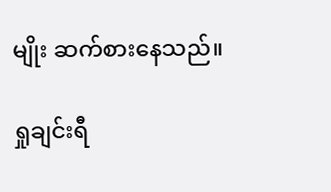မျိုး ဆက်စားနေသည်။

ရှုချင်းရီ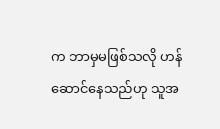က ဘာမှမဖြစ်သလို ဟန်ဆောင်နေသည်ဟု သူအ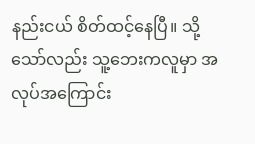နည်းငယ် စိတ်ထင့်နေပြီ။ သို့သော်လည်း သူ့ဘေးကလူမှာ အလုပ်အကြောင်း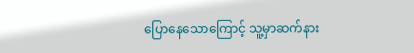ပြောနေသောကြောင့် သူ့မှာဆက်နား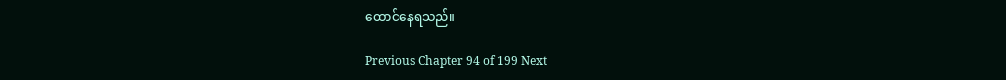ထောင်နေရသည်။

Previous Chapter 94 of 199 Next